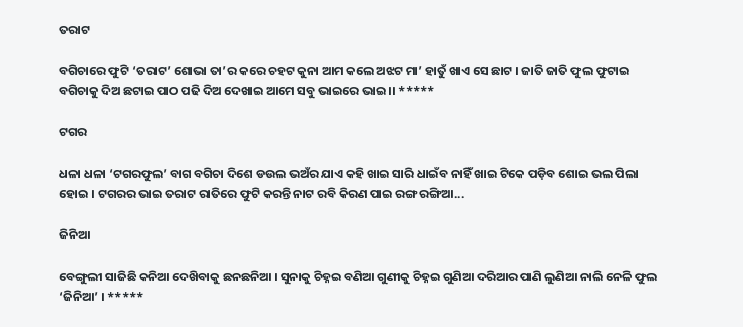ତରାଟ

ବଗିଚାରେ ଫୁଟି ‘ତରାଟ’ ଶୋଭା ତା’ର କରେ ଚହଟ କୁନା ଆମ କଲେ ଅଝଟ ମା’ ହାତୁଁ ଖାଏ ସେ ଛାଟ । ଜାତି ଜାତି ଫୁଲ ଫୁଟାଇ ବଗିଚାକୁ ଦିଅ ଛଟାଇ ପାଠ ପଢି ଦିଅ ଦେଖାଇ ଆମେ ସବୁ ଭାଇରେ ଭାଇ ।। *****

ଟଗର

ଧଳା ଧଳା ‘ଟଗରଫୁଲ’ ବାଗ ବଗିଚା ଦିଶେ ଡଉଲ ଭଅଁର ଯାଏ କହି ଖାଇ ସାରି ଧାଇଁବ ନାହିଁ ଖାଇ ଟିକେ ପଡ଼ିବ ଶୋଇ ଭଲ ପିଲା ହୋଇ । ଟଗରର ଭାଇ ତରାଟ ରାତିରେ ଫୁଟି କରନ୍ତି ନାଟ ରବି କିରଣ ପାଇ ରଙ୍ଗ ରଙ୍ଗିଆ...

ଜିନିଆ

ବେଙ୍ଗୁଲୀ ସାଜିଛି କନିଆ ଦେଖ‌ିବାକୁ ଛନଛନିଆ । ସୁନାକୁ ଚିହ୍ନଇ ବଣିଆ ଗୁଣୀକୁ ଚିହ୍ନଇ ଗୁଣିଆ ଦରିଆର ପାଣି ଲୁଣିଆ ନାଲି ନେଳି ଫୁଲ ‘ଜିନିଆ’ । *****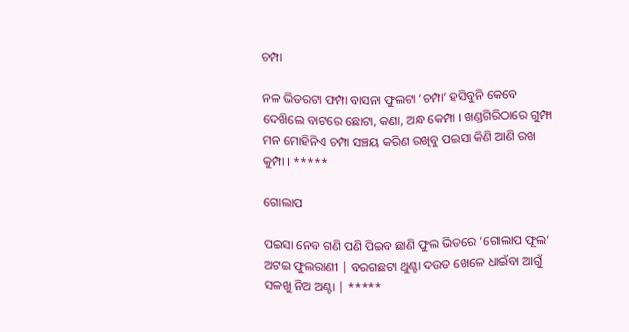ଚମ୍ପା

ନଳ ଭିତରଟା ଫମ୍ପା ବାସନା ଫୁଲଟା ‘ଚମ୍ପା’ ହସିବୁନି କେବେ ଦେଖ‌ିଲେ ବାଟରେ ଛୋଟା, କଣା, ଅନ୍ଧ କେମ୍ପା । ଖଣ୍ଡଗିରିଠାରେ ଗୁମ୍ଫା ମନ ମୋହିନିଏ ଚମ୍ପା ସଞ୍ଚୟ କରିଣ ରଖିବୁ ପଇସା କିଣି ଆଣି ରଖ କୁମ୍ପା । *****

ଗୋଲାପ

ପ‍ଇସା ନେବ ଗଣି ପଣି ପି‍ଇବ ଛାଣି ଫୁଲ ଭିତରେ ‘ଗୋଲାପ ଫୂଲ’ ଅଟ‍ଇ ଫୁଲରାଣୀ | ବରଗଛଟା ଥୁଣ୍ଟା ଦ‍ଉଡ ଖେଳେ ଧାଇଁବା ଆଗୁଁ ସଳଖୁ ନିଅ ଅଣ୍ଟା | *****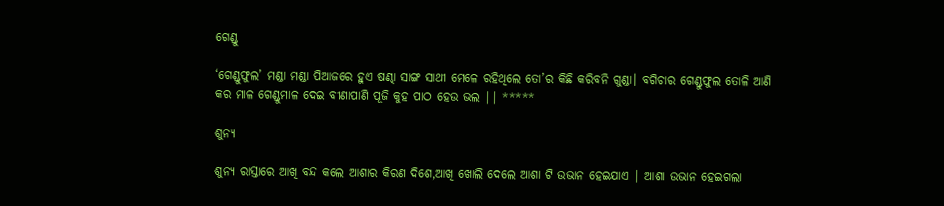ଗେଣ୍ଡୁ

‘ଗେଣ୍ଡୁଫୁଲ’ ମଣ୍ଡା ମଣ୍ଡା ପିଆଜରେ ହୁଏ ଷଣ୍ଢା ସାଙ୍ଗ ସାଥୀ ମେଳେ ରହିଥିଲେ ତୋ’ର କିଛି କରିବନି ଗୁଣ୍ଡା। ବଗିଚାର ଗେଣ୍ଡୁଫୁଲ ତୋଳି ଆଣି କର ମାଳ ଗେଣ୍ଡୁମାଳ ଦେଇ ବୀଣାପାଣି ପୂଜି କୁହ ପାଠ ହେଉ ଭଲ || *****

ଶୁନ୍ୟ

ଶୁନ୍ୟ ରାସ୍ତାରେ ଆଖି ବନ୍ଦ କଲେ ଆଶାର କିରଣ ଦିଶେ,ଆଖି ଖୋଲି ଦେଲେ ଆଶା ଟି ଉଭାନ ହେଇଯାଏ | ଆଶା ଉଭାନ ହେଇଗଲା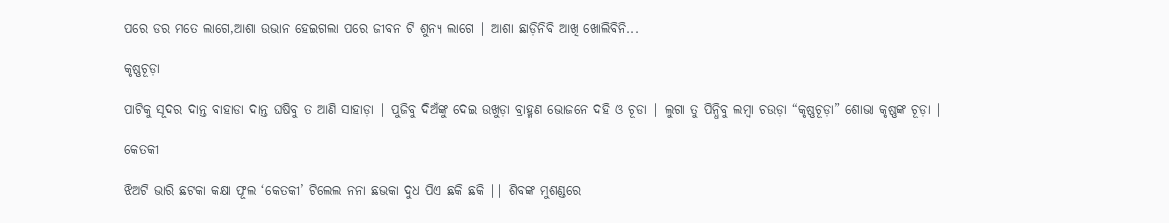ପରେ ଡର ମତେ ଲାଗେ,ଆଶା ଉଭାନ ହେଇଗଲା ପରେ ଜୀବନ ଟି ଶୁନ୍ୟ ଲାଗେ | ଆଶା ଛାଡ଼ିନିବି ଆଖି ଖୋଲିବିନି...

କୃଷ୍ଣଚୂଡ଼ା

ପାଟିକୁ ସୂଦର ଦାନ୍ତ ବାହାଡା ଦାନ୍ତ ଘଷିବୁ ତ ଆଣି ସାହାଡ଼ା | ପୁଜିବୁ ଦିଅଁଙ୍କୁ ଦେଇ ଉଖୁଡ଼ା ବ୍ରାହ୍ମଣ ଭୋଜନେ ଦହି ଓ ଚୂଡା | ଲୁଗା ତୁ ପିନ୍ଧିବୁ ଲମ୍ବା ଚ‍ଉଡ଼ା “କୃଷ୍ଣଚୂଡ଼ା” ଶୋଭା କୃଷ୍ଣଙ୍କ ଚୂଡ଼ା |

କେତକୀ

ଝିଅଟି ଭାରି ଛଟକା କକ୍ଷା ଫୂଲ ‘କେତକୀ’ ଟିଲେଲ ନନା ଛଭକା ଦୁଧ ପି‌ଏ ଛକି ଛକି || ଶିବଙ୍କ ମୁଶଣ୍ଡରେ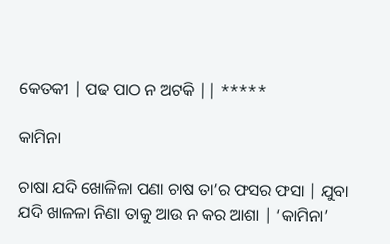କେତକୀ | ପଢ ପାଠ ନ ଅଟକି || *****

କାମିନା

ଚାଷା ଯଦି ଖୋଳିଳା ପଣା ଚାଷ ତା’ର ଫସର ଫସା | ଯୁବା ଯଦି ଖାଳଳା ନିଣା ତାକୁ ଆ‌ଉ ନ କର ଆଶା | ‘କାମିନା’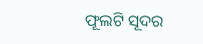ଫୂଲଟି ସୂଦର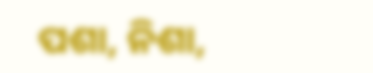ପଶା, ନିଶା,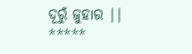ଦୂରୁଁ ଜୁହାର || *****